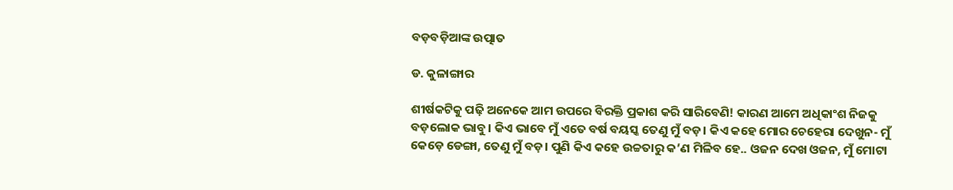ବଡ଼ବଡ଼ିଆଙ୍କ ଉତ୍ପାତ

ଡ. କୁଳାଙ୍ଗାର

ଶୀର୍ଷକଟିକୁ ପଢ଼ି ଅନେକେ ଆମ ଉପରେ ବିରକ୍ତି ପ୍ରକାଶ କରି ସାରିବେଣି! କାରଣ ଆମେ ଅଧିକାଂଶ ନିଜକୁ ବଡ଼ଲୋକ ଭାବୁ। କିଏ ଭାବେ ମୁଁ ଏତେ ବର୍ଷ ବୟସ୍କ ତେଣୁ ମୁଁ ବଡ଼। କିଏ କହେ ମୋର ଚେହେରା ଦେଖୁନ- ମୁଁ କେଡ଼େ ଡେଙ୍ଗା, ତେଣୁ ମୁଁ ବଡ଼। ପୁଣି କିଏ କହେ ଉଚ୍ଚତାରୁ କ’ଣ ମିଳିବ ହେ.. ଓଜନ ଦେଖ ଓଜନ, ମୁଁ ମୋଟା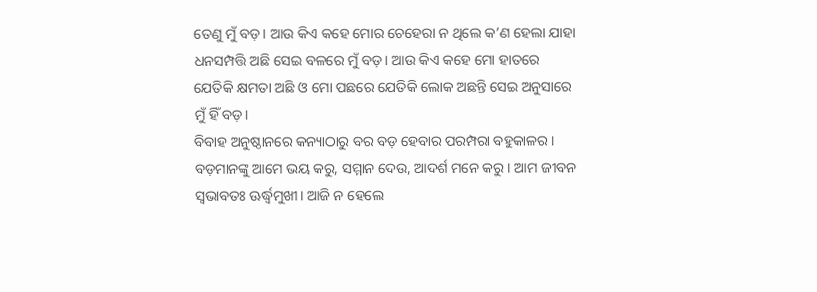ତେଣୁ ମୁଁ ବଡ଼। ଆଉ କିଏ କହେ ମୋର ଚେହେରା ନ ଥିଲେ କ’ଣ ହେଲା ଯାହା ଧନସମ୍ପତ୍ତି ଅଛି ସେଇ ବଳରେ ମୁଁ ବଡ଼। ଆଉ କିଏ କହେ ମୋ ହାତରେ ଯେତିକି କ୍ଷମତା ଅଛି ଓ ମୋ ପଛରେ ଯେତିକି ଲୋକ ଅଛନ୍ତି ସେଇ ଅନୁସାରେ ମୁଁ ହିଁ ବଡ଼।
ବିବାହ ଅନୁଷ୍ଠାନରେ କନ୍ୟାଠାରୁ ବର ବଡ଼ ହେବାର ପରମ୍ପରା ବହୁକାଳର। ବଡ଼ମାନଙ୍କୁ ଆମେ ଭୟ କରୁ, ସମ୍ମାନ ଦେଉ, ଆଦର୍ଶ ମନେ କରୁ। ଆମ ଜୀବନ ସ୍ବଭାବତଃ ଊର୍ଦ୍ଧ୍ୱମୁଖୀ। ଆଜି ନ ହେଲେ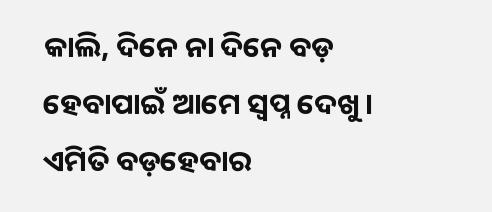କାଲି, ଦିନେ ନା ଦିନେ ବଡ଼ ହେବାପାଇଁ ଆମେ ସ୍ବପ୍ନ ଦେଖୁ। ଏମିତି ବଡ଼ହେବାର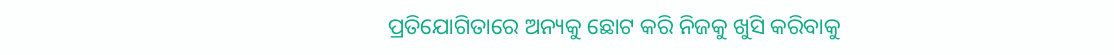ପ୍ରତିଯୋଗିତାରେ ଅନ୍ୟକୁ ଛୋଟ କରି ନିଜକୁ ଖୁସି କରିବାକୁ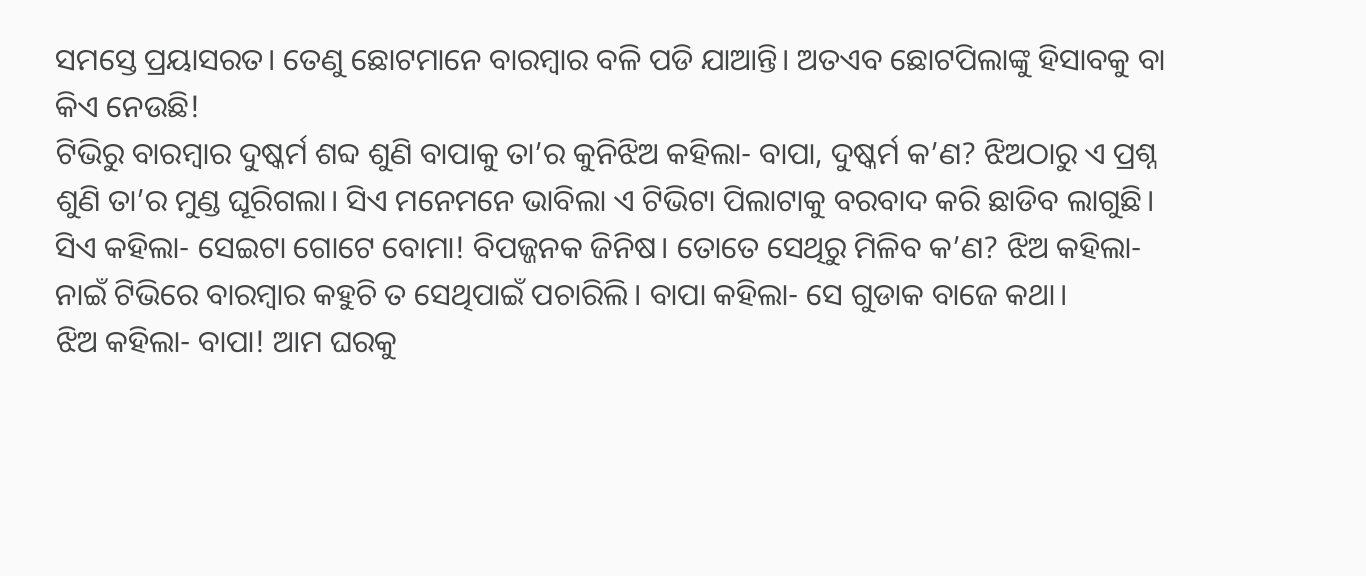ସମସ୍ତେ ପ୍ରୟାସରତ। ତେଣୁ ଛୋଟମାନେ ବାରମ୍ବାର ବଳି ପଡି ଯାଆନ୍ତି। ଅତଏବ ଛୋଟପିଲାଙ୍କୁ ହିସାବକୁ ବା କିଏ ନେଉଛି!
ଟିଭିରୁ ବାରମ୍ବାର ଦୁଷ୍କର୍ମ ଶବ୍ଦ ଶୁଣି ବାପାକୁ ତା’ର କୁନିଝିଅ କହିଲା- ବାପା, ଦୁଷ୍କର୍ମ କ’ଣ? ଝିଅଠାରୁ ଏ ପ୍ରଶ୍ନ ଶୁଣି ତା’ର ମୁଣ୍ଡ ଘୂରିଗଲା। ସିଏ ମନେମନେ ଭାବିଲା ଏ ଟିଭିଟା ପିଲାଟାକୁ ବରବାଦ କରି ଛାଡିବ ଲାଗୁଛି। ସିଏ କହିଲା- ସେଇଟା ଗୋଟେ ବୋମା! ବିପଜ୍ଜନକ ଜିନିଷ। ତୋତେ ସେଥିରୁ ମିଳିବ କ’ଣ? ଝିଅ କହିଲା- ନାଇଁ ଟିଭିରେ ବାରମ୍ବାର କହୁଚି ତ ସେଥିପାଇଁ ପଚାରିଲି। ବାପା କହିଲା- ସେ ଗୁଡାକ ବାଜେ କଥା।
ଝିଅ କହିଲା- ବାପା! ଆମ ଘରକୁ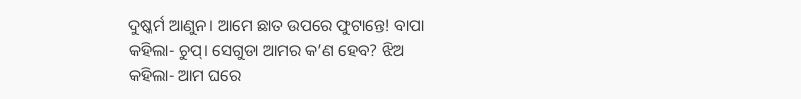ଦୁଷ୍କର୍ମ ଆଣୁନ। ଆମେ ଛାତ ଉପରେ ଫୁଟାନ୍ତେ! ବାପା କହିଲା- ଚୁପ୍‌। ସେଗୁଡା ଆମର କ’ଣ ହେବ? ଝିଅ କହିଲା- ଆମ ଘରେ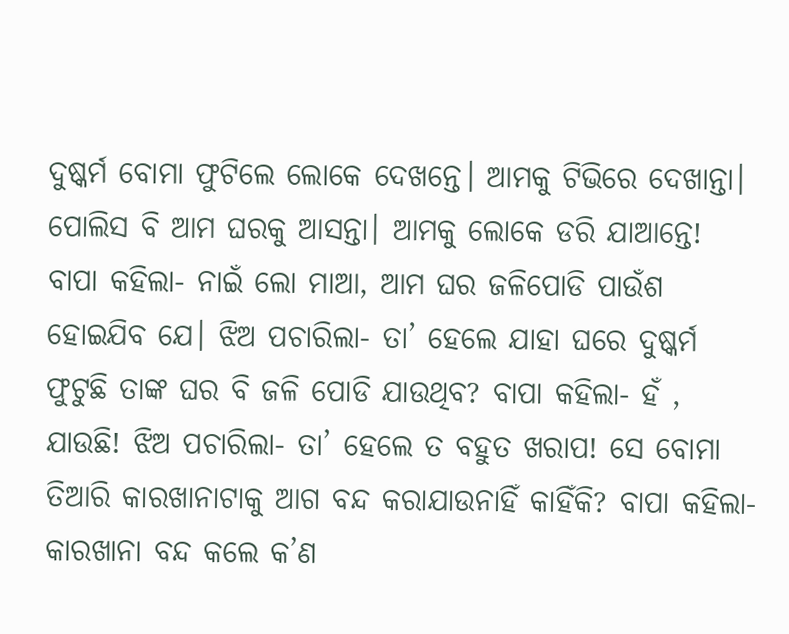ଦୁଷ୍କର୍ମ ବୋମା ଫୁଟିଲେ ଲୋକେ ଦେଖନ୍ତେ। ଆମକୁ ଟିଭିରେ ଦେଖାନ୍ତା। ପୋଲିସ ବି ଆମ ଘରକୁ ଆସନ୍ତା। ଆମକୁ ଲୋକେ ଡରି ଯାଆନ୍ତେ! ବାପା କହିଲା- ନାଇଁ ଲୋ ମାଆ, ଆମ ଘର ଜଳିପୋଡି ପାଉଁଶ ହୋଇଯିବ ଯେ। ଝିଅ ପଚାରିଲା- ତା’ ହେଲେ ଯାହା ଘରେ ଦୁଷ୍କର୍ମ ଫୁଟୁଛି ତାଙ୍କ ଘର ବି ଜଳି ପୋଡି ଯାଉଥିବ? ବାପା କହିଲା- ହଁ , ଯାଉଛି! ଝିଅ ପଚାରିଲା- ତା’ ହେଲେ ତ ବହୁତ ଖରାପ! ସେ ବୋମା ତିଆରି କାରଖାନାଟାକୁ ଆଗ ବନ୍ଦ କରାଯାଉନାହିଁ କାହିଁକି? ବାପା କହିଲା- କାରଖାନା ବନ୍ଦ କଲେ କ’ଣ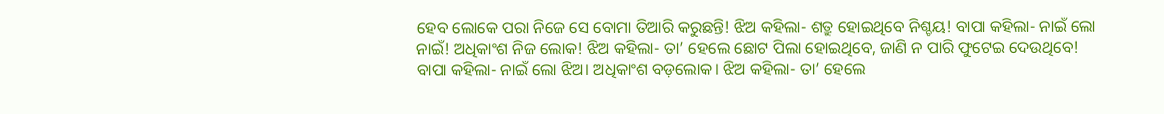ହେବ ଲୋକେ ପରା ନିଜେ ସେ ବୋମା ତିଆରି କରୁଛନ୍ତି! ଝିଅ କହିଲା- ଶତ୍ରୁ ହୋଇଥିବେ ନିଶ୍ଚୟ! ବାପା କହିଲା- ନାଇଁ ଲୋ ନାଇଁ! ଅଧିକାଂଶ ନିଜ ଲୋକ! ଝିଅ କହିଲା- ତା’ ହେଲେ ଛୋଟ ପିଲା ହୋଇଥିବେ, ଜାଣି ନ ପାରି ଫୁଟେଇ ଦେଉଥିବେ! ବାପା କହିଲା- ନାଇଁ ଲୋ ଝିଅ। ଅଧିକାଂଶ ବଡ଼ଲୋକ। ଝିଅ କହିଲା- ତା’ ହେଲେ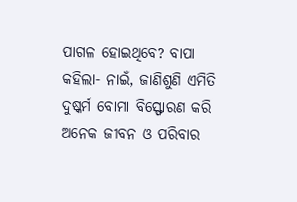ପାଗଳ ହୋଇଥିବେ? ବାପା କହିଲା- ନାଇଁ, ଜାଣିଶୁଣି ଏମିତି ଦୁଷ୍କର୍ମ ବୋମା ବିସ୍ଫୋରଣ କରି ଅନେକ ଜୀବନ ଓ ପରିବାର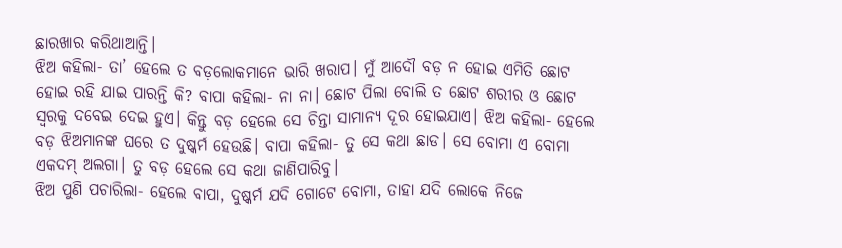ଛାରଖାର କରିଥାଆନ୍ତି।
ଝିଅ କହିଲା- ତା’ ହେଲେ ତ ବଡ଼ଲୋକମାନେ ଭାରି ଖରାପ। ମୁଁ ଆଦୌ ବଡ଼ ନ ହୋଇ ଏମିତି ଛୋଟ ହୋଇ ରହି ଯାଇ ପାରନ୍ତି କି? ବାପା କହିଲା- ନା ନା। ଛୋଟ ପିଲା ବୋଲି ତ ଛୋଟ ଶରୀର ଓ ଛୋଟ ସ୍ବରକୁ ଦବେଇ ଦେଇ ହୁଏ। କିନ୍ତୁ ବଡ଼ ହେଲେ ସେ ଚିନ୍ତା ସାମାନ୍ୟ ଦୂର ହୋଇଯାଏ। ଝିଅ କହିଲା- ହେଲେ ବଡ଼ ଝିଅମାନଙ୍କ ଘରେ ତ ଦୁଷ୍କର୍ମ ହେଉଛି। ବାପା କହିଲା- ତୁ ସେ କଥା ଛାଡ। ସେ ବୋମା ଏ ବୋମା ଏକଦମ୍‌ ଅଲଗା। ତୁ ବଡ଼ ହେଲେ ସେ କଥା ଜାଣିପାରିବୁ।
ଝିଅ ପୁଣି ପଚାରିଲା- ହେଲେ ବାପା, ଦୁଷ୍କର୍ମ ଯଦି ଗୋଟେ ବୋମା, ତାହା ଯଦି ଲୋକେ ନିଜେ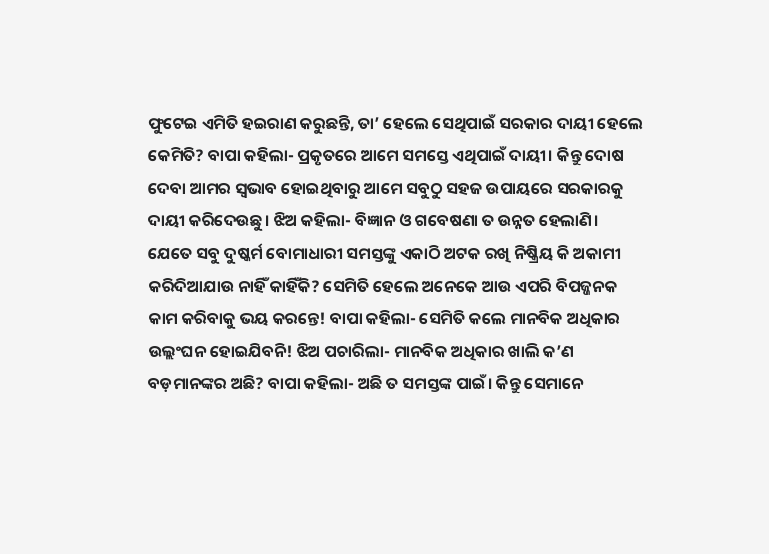ଫୁଟେଇ ଏମିତି ହଇରାଣ କରୁଛନ୍ତି, ତା’ ହେଲେ ସେଥିପାଇଁ ସରକାର ଦାୟୀ ହେଲେ କେମିତି? ବାପା କହିଲା- ପ୍ରକୃତରେ ଆମେ ସମସ୍ତେ ଏଥିପାଇଁ ଦାୟୀ। କିନ୍ତୁ ଦୋଷ ଦେବା ଆମର ସ୍ବଭାବ ହୋଇଥିବାରୁ ଆମେ ସବୁଠୁ ସହଜ ଉପାୟରେ ସରକାରକୁ ଦାୟୀ କରିଦେଉଛୁ। ଝିଅ କହିଲା- ବିଜ୍ଞାନ ଓ ଗବେଷଣା ତ ଉନ୍ନତ ହେଲାଣି। ଯେତେ ସବୁ ଦୁଷ୍କର୍ମ ବୋମାଧାରୀ ସମସ୍ତଙ୍କୁ ଏକାଠି ଅଟକ ରଖି ନିଷ୍କ୍ରିୟ କି ଅକାମୀ କରିଦିଆଯାଉ ନାହିଁ କାହିଁକି? ସେମିତି ହେଲେ ଅନେକେ ଆଉ ଏପରି ବିପଜ୍ଜନକ କାମ କରିବାକୁ ଭୟ କରନ୍ତେ! ବାପା କହିଲା- ସେମିତି କଲେ ମାନବିକ ଅଧିକାର ଉଲ୍ଲଂଘନ ହୋଇଯିବନି! ଝିଅ ପଚାରିଲା- ମାନବିକ ଅଧିକାର ଖାଲି କ’ଣ ବଡ଼ମାନଙ୍କର ଅଛି? ବାପା କହିଲା- ଅଛି ତ ସମସ୍ତଙ୍କ ପାଇଁ। କିନ୍ତୁ ସେମାନେ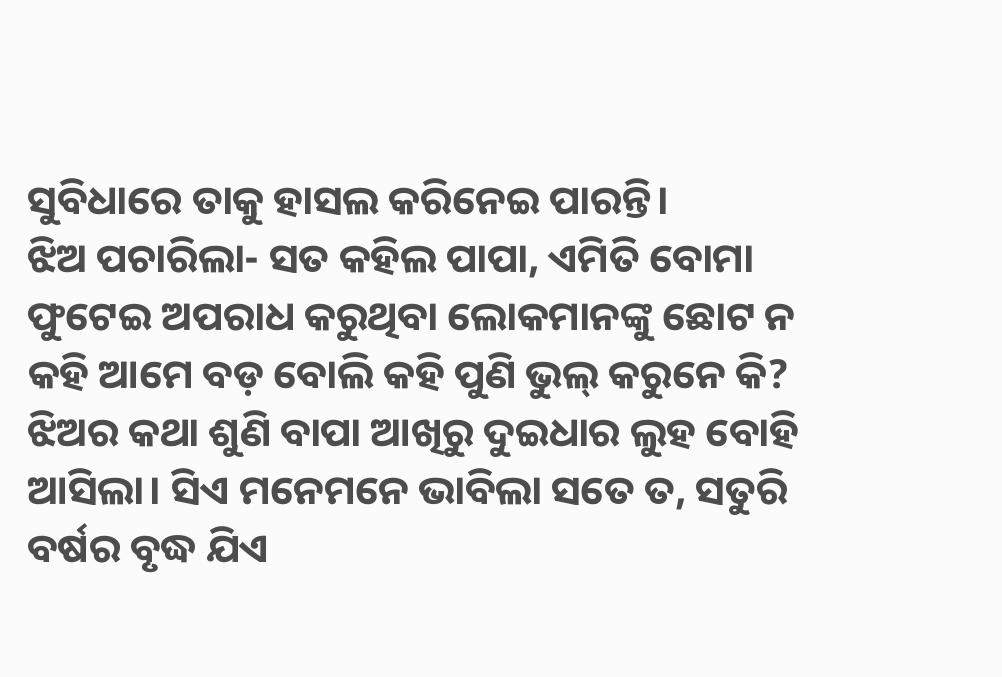ସୁବିଧାରେ ତାକୁ ହାସଲ କରିନେଇ ପାରନ୍ତି।
ଝିଅ ପଚାରିଲା- ସତ କହିଲ ପାପା, ଏମିତି ବୋମା ଫୁଟେଇ ଅପରାଧ କରୁଥିବା ଲୋକମାନଙ୍କୁ ଛୋଟ ନ କହି ଆମେ ବଡ଼ ବୋଲି କହି ପୁଣି ଭୁଲ୍‌ କରୁନେ କି? ଝିଅର କଥା ଶୁଣି ବାପା ଆଖିରୁ ଦୁଇଧାର ଲୁହ ବୋହି ଆସିଲା। ସିଏ ମନେମନେ ଭାବିଲା ସତେ ତ, ସତୁରି ବର୍ଷର ବୃଦ୍ଧ ଯିଏ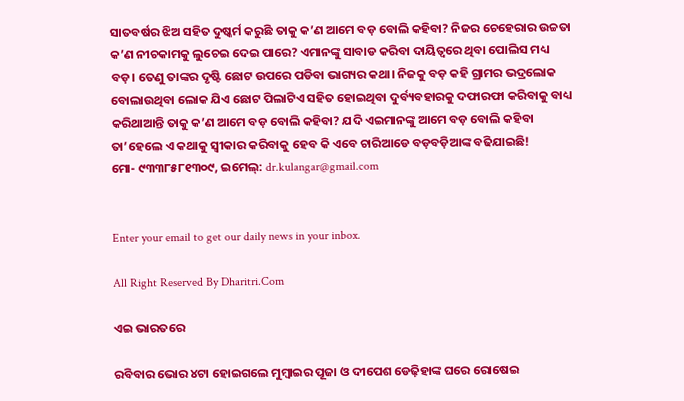ସାତବର୍ଷର ଝିଅ ସହିତ ଦୁଷ୍କର୍ମ କରୁଛି ତାକୁ କ’ଣ ଆମେ ବଡ଼ ବୋଲି କହିବା? ନିଜର ଚେହେରାର ଉଚ୍ଚତା କ’ଣ ନୀଚକାମକୁ ଲୁଚେଇ ଦେଇ ପାରେ? ଏମାନଙ୍କୁ ସାବାଡ କରିବା ଦାୟିତ୍ୱରେ ଥିବା ପୋଲିସ ମଧ୍ୟ ବଡ଼। ତେଣୁ ତାଙ୍କର ଦୃଷ୍ଟି ଛୋଟ ଉପରେ ପଡିବା ଭାଗ୍ୟର କଥା। ନିଜକୁ ବଡ଼ କହି ଗ୍ରାମର ଭଦ୍ରଲୋକ ବୋଲାଉଥିବା ଲୋକ ଯିଏ ଛୋଟ ପିଲାଟିଏ ସହିତ ହୋଇଥିବା ଦୁର୍ବ୍ୟବହାରକୁ ଦଫାରଫା କରିବାକୁ ବାଧ୍ୟ କରିଥାଆନ୍ତି ତାକୁ କ’ଣ ଆମେ ବଡ଼ ବୋଲି କହିବା? ଯଦି ଏଇମାନଙ୍କୁ ଆମେ ବଡ଼ ବୋଲି କହିବା ତା’ହେଲେ ଏ କଥାକୁ ସ୍ବୀକାର କରିବାକୁ ହେବ କି ଏବେ ଚାରିଆଡେ ବଡ଼ବଡ଼ିଆଙ୍କ ବଢିଯାଇଛି!
ମୋ- ୯୩୩୮୫୮୧୩୦୯, ଇମେଲ୍‌: dr.kulangar@gmail.com


Enter your email to get our daily news in your inbox.

All Right Reserved By Dharitri.Com

ଏଇ ଭାରତରେ

ରବିବାର ଭୋର ୪ଟା ହୋଇଗଲେ ମୁମ୍ବାଇର ପୂଜା ଓ ଦୀପେଶ ଡେଢ଼ିହାଙ୍କ ଘରେ ରୋଷେଇ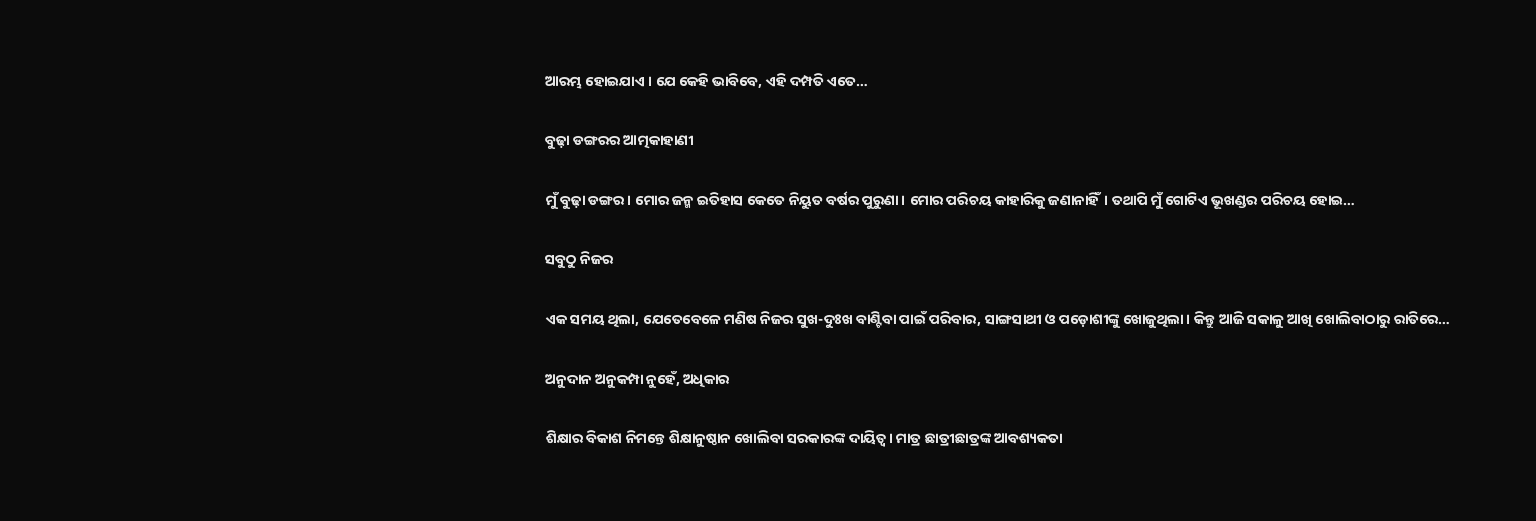ଆରମ୍ଭ ହୋଇଯାଏ । ଯେ କେହି ଭାବିବେ, ଏହି ଦମ୍ପତି ଏତେ…

ବୁଢ଼ା ଡଙ୍ଗରର ଆତ୍ମକାହାଣୀ

ମୁଁ ବୁଢ଼ା ଡଙ୍ଗର। ମୋର ଜନ୍ମ ଇତିହାସ କେତେ ନିୟୁତ ବର୍ଷର ପୁରୁଣା। ମୋର ପରିଚୟ କାହାରିକୁ ଜଣାନାହିଁ। ତଥାପି ମୁଁ ଗୋଟିଏ ଭୂଖଣ୍ଡର ପରିଚୟ ହୋଇ…

ସବୁଠୁ ନିଜର

ଏକ ସମୟ ଥିଲା, ଯେତେବେଳେ ମଣିଷ ନିଜର ସୁଖ-ଦୁଃଖ ବାଣ୍ଟିବା ପାଇଁ ପରିବାର, ସାଙ୍ଗସାଥୀ ଓ ପଡ଼ୋଶୀଙ୍କୁ ଖୋଜୁଥିଲା। କିନ୍ତୁ ଆଜି ସକାଳୁ ଆଖି ଖୋଲିବାଠାରୁ ରାତିରେ…

ଅନୁଦାନ ଅନୁକମ୍ପା ନୁହେଁ, ଅଧିକାର

ଶିକ୍ଷାର ବିକାଶ ନିମନ୍ତେ ଶିକ୍ଷାନୁଷ୍ଠାନ ଖୋଲିବା ସରକାରଙ୍କ ଦାୟିତ୍ୱ। ମାତ୍ର ଛାତ୍ରୀଛାତ୍ରଙ୍କ ଆବଶ୍ୟକତା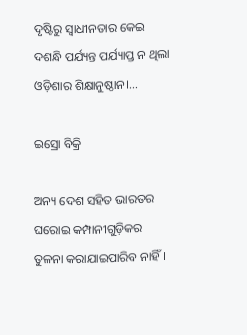ଦୃଷ୍ଟିରୁ ସ୍ବାଧୀନତାର କେଇ ଦଶନ୍ଧି ପର୍ଯ୍ୟନ୍ତ ପର୍ଯ୍ୟାପ୍ତ ନ ଥିଲା ଓଡ଼ିଶାର ଶିକ୍ଷାନୁଷ୍ଠାନ।…

ଇସ୍ରୋ ବିକ୍ରି

ଅନ୍ୟ ଦେଶ ସହିତ ଭାରତର ଘରୋଇ କମ୍ପାନୀଗୁଡ଼ିକର ତୁଳନା କରାଯାଇପାରିବ ନାହିଁ।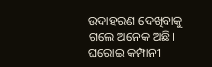ଉଦାହରଣ ଦେଖିବାକୁ ଗଲେ ଅନେକ ଅଛି। ଘରୋଇ କମ୍ପାନୀ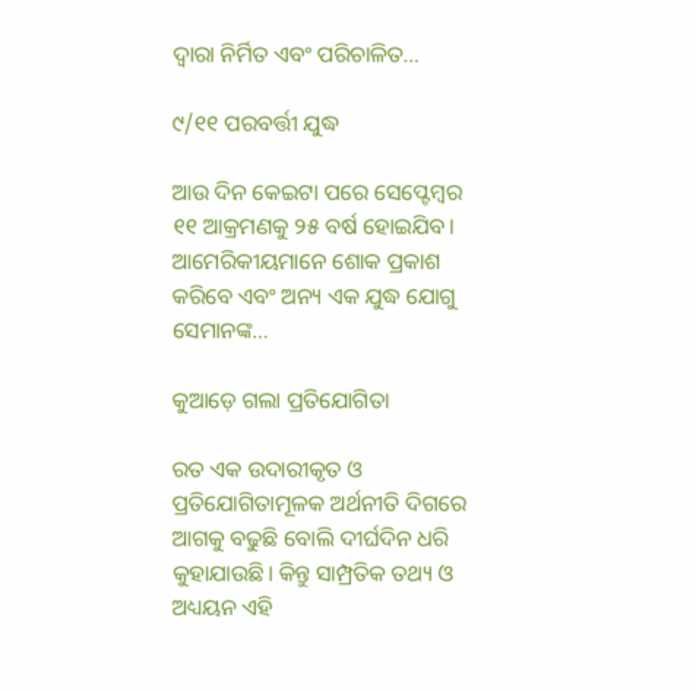ଦ୍ୱାରା ନିର୍ମିତ ଏବଂ ପରିଚାଳିତ…

୯/୧୧ ପରବର୍ତ୍ତୀ ଯୁଦ୍ଧ

ଆଉ ଦିନ କେଇଟା ପରେ ସେପ୍ଟେମ୍ୱର ୧୧ ଆକ୍ରମଣକୁ ୨୫ ବର୍ଷ ହୋଇଯିବ। ଆମେରିକୀୟମାନେ ଶୋକ ପ୍ରକାଶ କରିବେ ଏବଂ ଅନ୍ୟ ଏକ ଯୁଦ୍ଧ ଯୋଗୁ ସେମାନଙ୍କ…

କୁଆଡ଼େ ଗଲା ପ୍ରତିଯୋଗିତା

ରତ ଏକ ଉଦାରୀକୃତ ଓ ପ୍ରତିଯୋଗିତାମୂଳକ ଅର୍ଥନୀତି ଦିଗରେ ଆଗକୁ ବଢୁଛି ବୋଲି ଦୀର୍ଘଦିନ ଧରି କୁହାଯାଉଛି। କିନ୍ତୁ ସାମ୍ପ୍ରତିକ ତଥ୍ୟ ଓ ଅଧ୍ୟୟନ ଏହି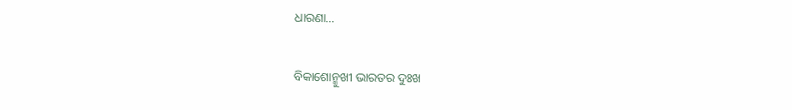ଧାରଣା…

ବିକାଶୋନ୍ମୁଖୀ ଭାରତର ଦୁଃଖ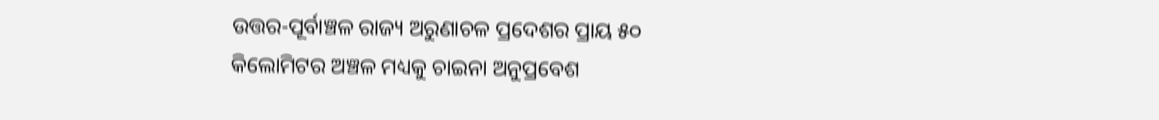ଉତ୍ତର-ପୂର୍ବାଞ୍ଚଳ ରାଜ୍ୟ ଅରୁଣାଚଳ ପ୍ରଦେଶର ପ୍ରାୟ ୫୦ କିଲୋମିଟର ଅଞ୍ଚଳ ମଧ୍ୟକୁ ଚାଇନା ଅନୁପ୍ରବେଶ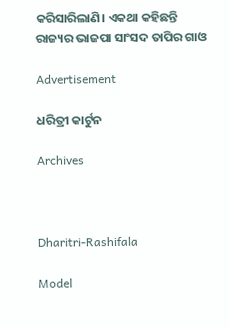କରିସାରିଲାଣି। ଏକଥା କହିଛନ୍ତି ରାଜ୍ୟର ଭାଜପା ସାଂସଦ ତାପିର ଗାଓ

Advertisement

ଧରିତ୍ରୀ କାର୍ଟୁନ

Archives



Dharitri-Rashifala

Model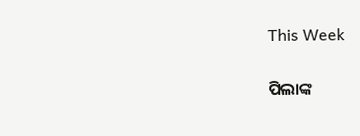This Week

ପିଲାଙ୍କ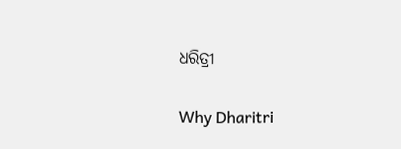ଧରିତ୍ରୀ

Why Dharitri